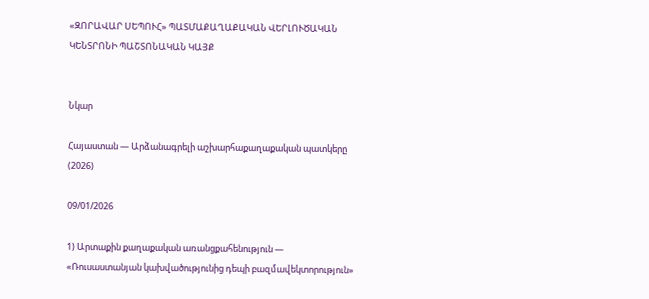«ԶՈՐԱՎԱՐ ՍԵՊՈՒՀ» ՊԱՏՄԱՔԱՂԱՔԱԿԱՆ ՎԵՐԼՈՒԾԱԿԱՆ ԿԵՆՏՐՈՆԻ ՊԱՇՏՈՆԱԿԱՆ ԿԱՅՔ


Նկար

Հայաստան — Արձանագրելի աշխարհաքաղաքական պատկերը (2026)

09/01/2026

1) Արտաքին քաղաքական առանցքահենություն — «Ռուսաստանյան կախվածությունից դեպի բազմավեկտորություն»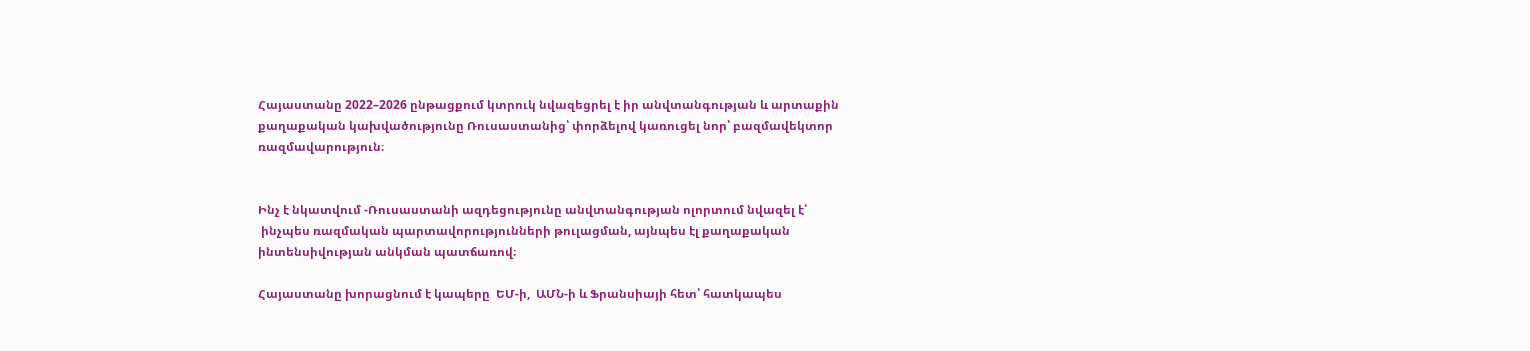Հայաստանը 2022–2026 ընթացքում կտրուկ նվազեցրել է իր անվտանգության և արտաքին քաղաքական կախվածությունը Ռուսաստանից՝ փորձելով կառուցել նոր՝ բազմավեկտոր ռազմավարություն։


Ինչ է նկատվում -Ռուսաստանի ազդեցությունը անվտանգության ոլորտում նվազել է՝
 ինչպես ռազմական պարտավորությունների թուլացման, այնպես էլ քաղաքական ինտենսիվության անկման պատճառով։

Հայաստանը խորացնում է կապերը  ԵՄ-ի,  ԱՄՆ-ի և Ֆրանսիայի հետ՝ հատկապես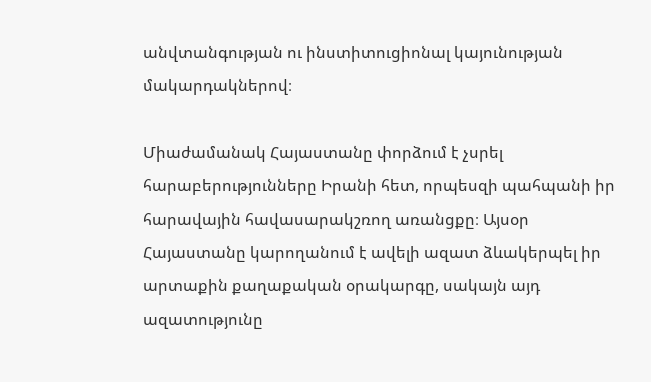անվտանգության ու ինստիտուցիոնալ կայունության մակարդակներով։

Միաժամանակ Հայաստանը փորձում է չսրել հարաբերությունները Իրանի հետ, որպեսզի պահպանի իր հարավային հավասարակշռող առանցքը։ Այսօր Հայաստանը կարողանում է ավելի ազատ ձևակերպել իր արտաքին քաղաքական օրակարգը, սակայն այդ ազատությունը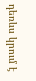դեռևս կրում է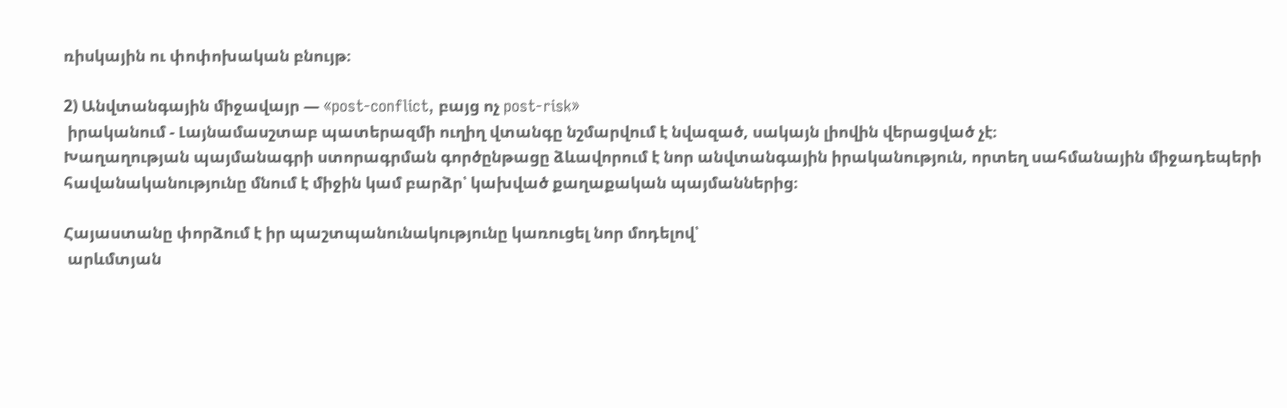ռիսկային ու փոփոխական բնույթ։

2) Անվտանգային միջավայր — «post-conflict, բայց ոչ post-risk»
 իրականում - Լայնամասշտաբ պատերազմի ուղիղ վտանգը նշմարվում է նվազած, սակայն լիովին վերացված չէ։
Խաղաղության պայմանագրի ստորագրման գործընթացը ձևավորում է նոր անվտանգային իրականություն, որտեղ սահմանային միջադեպերի հավանականությունը մնում է միջին կամ բարձր՝ կախված քաղաքական պայմաններից։

Հայաստանը փորձում է իր պաշտպանունակությունը կառուցել նոր մոդելով՝
 արևմտյան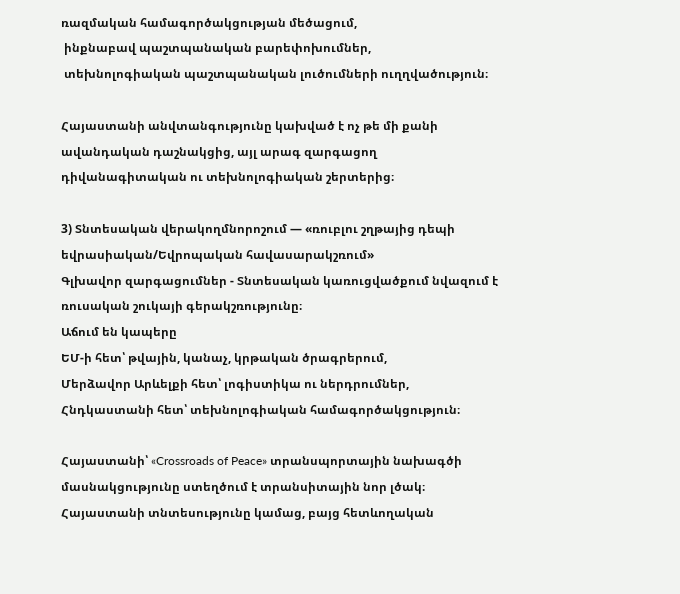ռազմական համագործակցության մեծացում,
 ինքնաբավ պաշտպանական բարեփոխումներ,
 տեխնոլոգիական պաշտպանական լուծումների ուղղվածություն։

Հայաստանի անվտանգությունը կախված է ոչ թե մի քանի ավանդական դաշնակցից, այլ արագ զարգացող դիվանագիտական ու տեխնոլոգիական շերտերից։

3) Տնտեսական վերակողմնորոշում — «ռուբլու շղթայից դեպի եվրասիական/Եվրոպական հավասարակշռում»
Գլխավոր զարգացումներ - Տնտեսական կառուցվածքում նվազում է ռուսական շուկայի գերակշռությունը։
Աճում են կապերը
ԵՄ-ի հետ՝ թվային, կանաչ, կրթական ծրագրերում,
Մերձավոր Արևելքի հետ՝ լոգիստիկա ու ներդրումներ,
Հնդկաստանի հետ՝ տեխնոլոգիական համագործակցություն։

Հայաստանի՝ «Crossroads of Peace» տրանսպորտային նախագծի մասնակցությունը ստեղծում է տրանսիտային նոր լծակ։ Հայաստանի տնտեսությունը կամաց, բայց հետևողական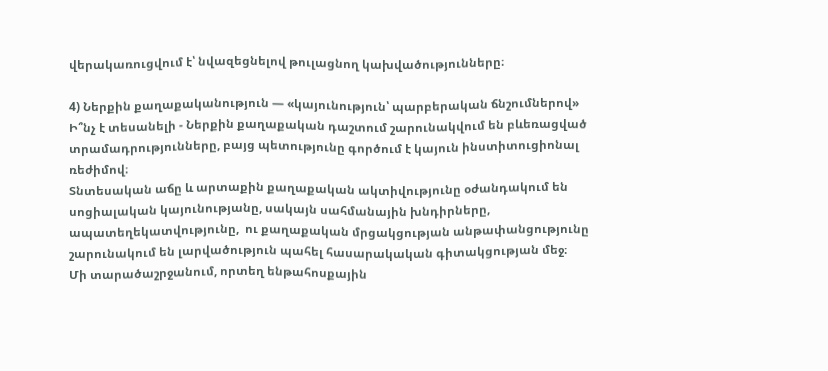վերակառուցվում է՝ նվազեցնելով թուլացնող կախվածությունները։

4) Ներքին քաղաքականություն — «կայունություն՝ պարբերական ճնշումներով»
Ի՞նչ է տեսանելի - Ներքին քաղաքական դաշտում շարունակվում են բևեռացված տրամադրությունները, բայց պետությունը գործում է կայուն ինստիտուցիոնալ ռեժիմով։
Տնտեսական աճը և արտաքին քաղաքական ակտիվությունը օժանդակում են սոցիալական կայունությանը, սակայն սահմանային խնդիրները,  ապատեղեկատվությունը,  ու քաղաքական մրցակցության անթափանցությունը շարունակում են լարվածություն պահել հասարակական գիտակցության մեջ։
Մի տարածաշրջանում, որտեղ ենթահոսքային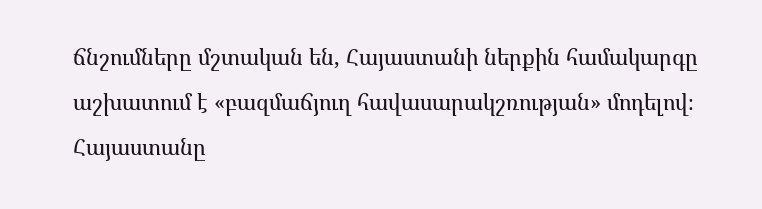ճնշումները մշտական են, Հայաստանի ներքին համակարգը աշխատում է «բազմաճյուղ հավասարակշռության» մոդելով։ Հայաստանը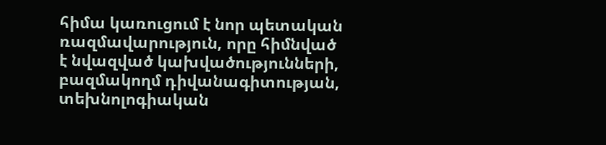հիմա կառուցում է նոր պետական ռազմավարություն, որը հիմնված է նվազված կախվածությունների, բազմակողմ դիվանագիտության, տեխնոլոգիական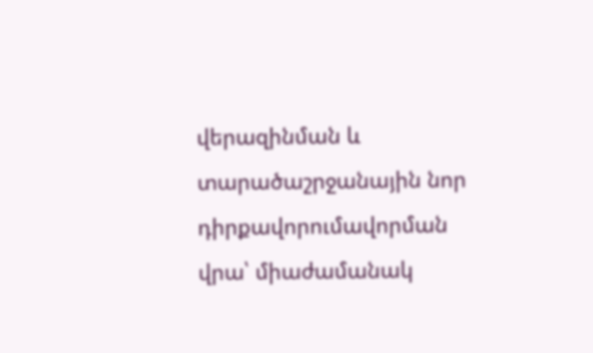վերազինման և տարածաշրջանային նոր դիրքավորումավորման վրա՝ միաժամանակ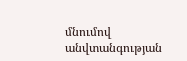մնումով անվտանգության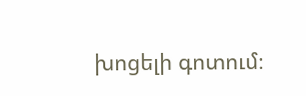խոցելի գոտում։